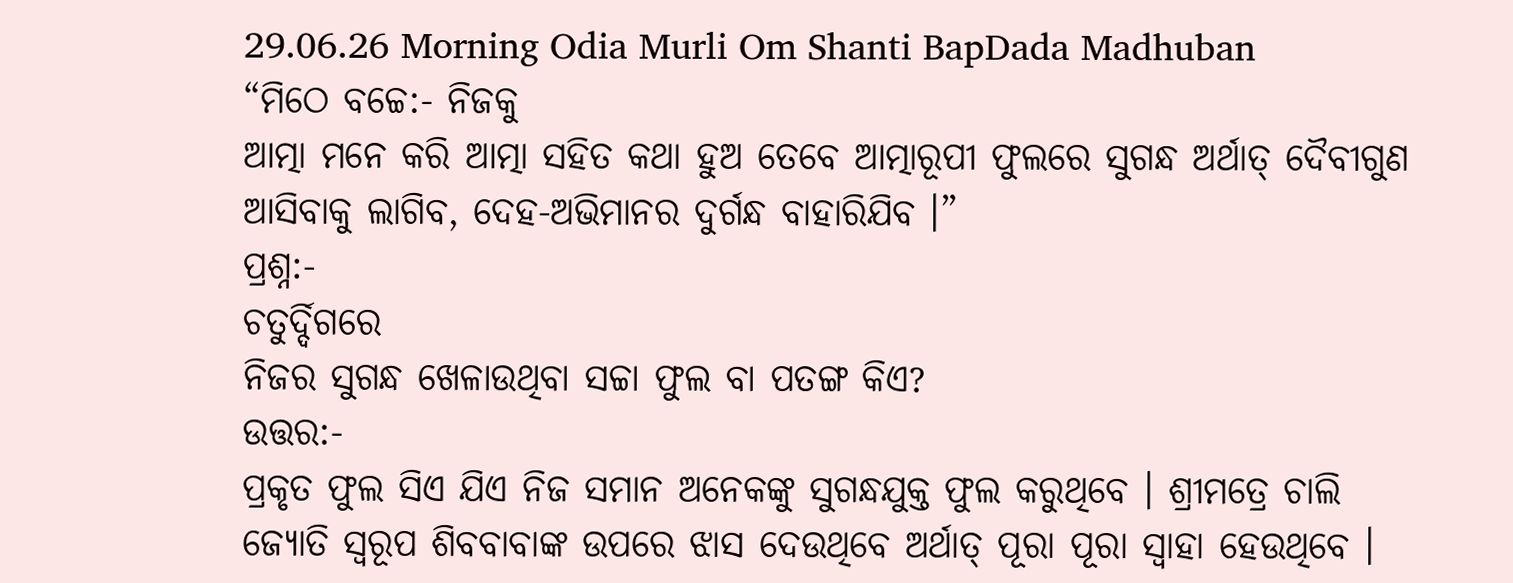29.06.26 Morning Odia Murli Om Shanti BapDada Madhuban
“ମିଠେ ବଚ୍ଚେ:- ନିଜକୁ
ଆତ୍ମା ମନେ କରି ଆତ୍ମା ସହିତ କଥା ହୁଅ ତେବେ ଆତ୍ମାରୂପୀ ଫୁଲରେ ସୁଗନ୍ଧ ଅର୍ଥାତ୍ ଦୈବୀଗୁଣ
ଆସିବାକୁ ଲାଗିବ, ଦେହ-ଅଭିମାନର ଦୁର୍ଗନ୍ଧ ବାହାରିଯିବ ।”
ପ୍ରଶ୍ନ:-
ଚତୁର୍ଦ୍ଦିଗରେ
ନିଜର ସୁଗନ୍ଧ ଖେଳାଉଥିବା ସଚ୍ଚା ଫୁଲ ବା ପତଙ୍ଗ କିଏ?
ଉତ୍ତର:-
ପ୍ରକୃତ ଫୁଲ ସିଏ ଯିଏ ନିଜ ସମାନ ଅନେକଙ୍କୁ ସୁଗନ୍ଧଯୁକ୍ତ ଫୁଲ କରୁଥିବେ । ଶ୍ରୀମତ୍ରେ ଚାଲି
ଜ୍ୟୋତି ସ୍ୱରୂପ ଶିବବାବାଙ୍କ ଉପରେ ଝାସ ଦେଉଥିବେ ଅର୍ଥାତ୍ ପୂରା ପୂରା ସ୍ୱାହା ହେଉଥିବେ ।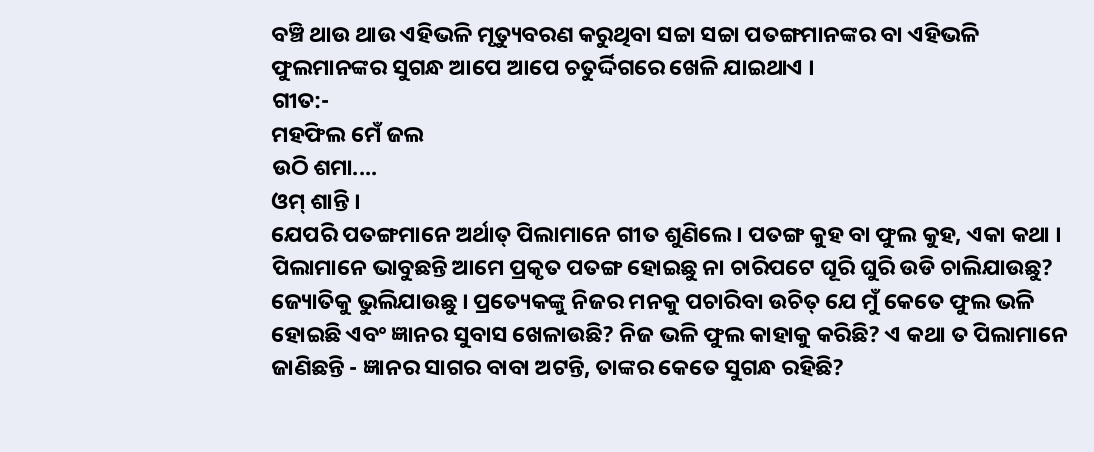ବଞ୍ଚି ଥାଉ ଥାଉ ଏହିଭଳି ମୃତ୍ୟୁବରଣ କରୁଥିବା ସଚ୍ଚା ସଚ୍ଚା ପତଙ୍ଗମାନଙ୍କର ବା ଏହିଭଳି
ଫୁଲମାନଙ୍କର ସୁଗନ୍ଧ ଆପେ ଆପେ ଚତୁର୍ଦ୍ଦିଗରେ ଖେଳି ଯାଇଥାଏ ।
ଗୀତ:-
ମହଫିଲ ମେଁ ଜଲ
ଉଠି ଶମା....
ଓମ୍ ଶାନ୍ତି ।
ଯେପରି ପତଙ୍ଗମାନେ ଅର୍ଥାତ୍ ପିଲାମାନେ ଗୀତ ଶୁଣିଲେ । ପତଙ୍ଗ କୁହ ବା ଫୁଲ କୁହ, ଏକା କଥା ।
ପିଲାମାନେ ଭାବୁଛନ୍ତି ଆମେ ପ୍ରକୃତ ପତଙ୍ଗ ହୋଇଛୁ ନା ଚାରିପଟେ ଘୂରି ଘୁରି ଉଡି ଚାଲିଯାଉଛୁ?
ଜ୍ୟୋତିକୁ ଭୁଲିଯାଉଛୁ । ପ୍ରତ୍ୟେକଙ୍କୁ ନିଜର ମନକୁ ପଚାରିବା ଉଚିତ୍ ଯେ ମୁଁ କେତେ ଫୁଲ ଭଳି
ହୋଇଛି ଏବଂ ଜ୍ଞାନର ସୁବାସ ଖେଳାଉଛି? ନିଜ ଭଳି ଫୁଲ କାହାକୁ କରିଛି? ଏ କଥା ତ ପିଲାମାନେ
ଜାଣିଛନ୍ତି - ଜ୍ଞାନର ସାଗର ବାବା ଅଟନ୍ତି, ତାଙ୍କର କେତେ ସୁଗନ୍ଧ ରହିଛି?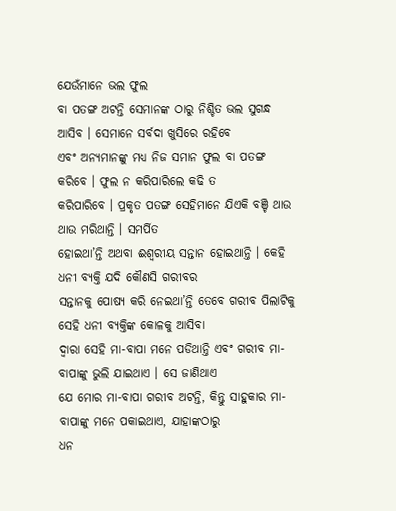ଯେଉଁମାନେ ଭଲ ଫୁଲ
ବା ପତଙ୍ଗ ଅଟନ୍ତି ସେମାନଙ୍କ ଠାରୁ ନିଶ୍ଚିତ ଭଲ ସୁଗନ୍ଧ ଆସିବ । ସେମାନେ ସର୍ବଦା ଖୁସିରେ ରହିବେ
ଏବଂ ଅନ୍ୟମାନଙ୍କୁ ମଧ୍ୟ ନିଜ ସମାନ ଫୁଲ ବା ପତଙ୍ଗ କରିବେ । ଫୁଲ ନ କରିପାରିଲେ କଢି ତ
କରିପାରିବେ । ପ୍ରକୃତ ପତଙ୍ଗ ସେହିମାନେ ଯିଏକି ବଞ୍ଚି ଥାଉ ଥାଉ ମରିଥାନ୍ତି । ସମର୍ପିତ
ହୋଇଥା’ନ୍ତି ଅଥବା ଈଶ୍ୱରୀୟ ସନ୍ତାନ ହୋଇଥାନ୍ତି । କେହି ଧନୀ ବ୍ୟକ୍ତି ଯଦି କୌଣସି ଗରୀବର
ସନ୍ତାନକୁ ପୋଷ୍ୟ କରି ନେଇଥା’ନ୍ତି ତେବେ ଗରୀବ ପିଲାଟିକୁ ସେହି ଧନୀ ବ୍ୟକ୍ତିଙ୍କ କୋଳକୁ ଆସିବା
ଦ୍ୱାରା ସେହି ମା-ବାପା ମନେ ପଡିଥାନ୍ତି ଏବଂ ଗରୀବ ମା-ବାପାଙ୍କୁ ଭୁଲି ଯାଇଥାଏ । ସେ ଜାଣିଥାଏ
ଯେ ମୋର ମା-ବାପା ଗରୀବ ଅଟନ୍ତି, କିନ୍ତୁ ସାହୁକାର ମା-ବାପାଙ୍କୁ ମନେ ପକାଇଥାଏ, ଯାହାଙ୍କଠାରୁ
ଧନ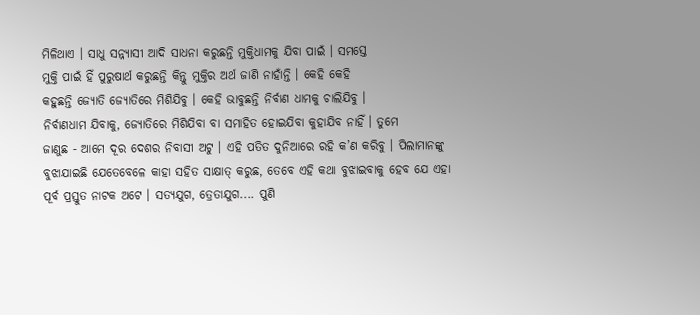ମିଳିଥାଏ । ସାଧୁ ସନ୍ନ୍ୟାସୀ ଆଦି ସାଧନା କରୁଛନ୍ତି ମୁକ୍ତିଧାମକୁ ଯିବା ପାଇଁ । ସମସ୍ତେ
ମୁକ୍ତି ପାଇଁ ହିଁ ପୁରୁଷାର୍ଥ କରୁଛନ୍ତି କିନ୍ତୁ ମୁକ୍ତିର ଅର୍ଥ ଜାଣି ନାହାଁନ୍ତି । କେହି କେହି
କହୁଛନ୍ତି ଜ୍ୟୋତି ଜ୍ୟୋତିରେ ମିଶିଯିବୁ । କେହି ଭାବୁଛନ୍ତି ନିର୍ବାଣ ଧାମକୁ ଚାଲିଯିବୁ ।
ନିର୍ବାଣଧାମ ଯିବାକୁ, ଜ୍ୟୋତିରେ ମିଶିଯିବା ବା ସମାହିତ ହୋଇଯିବା କୁହାଯିବ ନାହିଁ । ତୁମେ
ଜାଣୁଛ - ଆମେ ଦୂର ଦେଶର ନିବାସୀ ଅଟୁ । ଏହି ପତିତ ଦୁନିଆରେ ରହି କ’ଣ କରିବୁ । ପିଲାମାନଙ୍କୁ
ବୁଝାଯାଇଛି ଯେତେବେଳେ କାହା ସହିତ ସାକ୍ଷାତ୍ କରୁଛ, ତେବେ ଏହି କଥା ବୁଝାଇବାକୁ ହେବ ଯେ ଏହା
ପୂର୍ବ ପ୍ରସ୍ତୁତ ନାଟକ ଅଟେ । ସତ୍ୟଯୁଗ, ତ୍ରେତାଯୁଗ.... ପୁଣି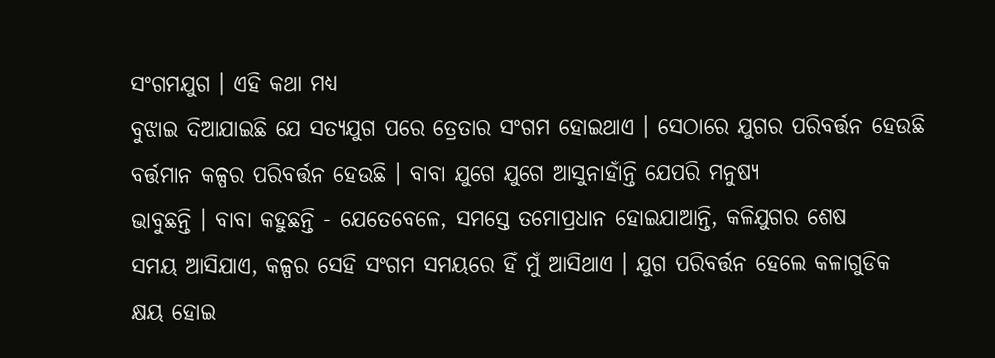ସଂଗମଯୁଗ । ଏହି କଥା ମଧ୍ୟ
ବୁଝାଇ ଦିଆଯାଇଛି ଯେ ସତ୍ୟଯୁଗ ପରେ ତ୍ରେତାର ସଂଗମ ହୋଇଥାଏ । ସେଠାରେ ଯୁଗର ପରିବର୍ତ୍ତନ ହେଉଛି
ବର୍ତ୍ତମାନ କଳ୍ପର ପରିବର୍ତ୍ତନ ହେଉଛି । ବାବା ଯୁଗେ ଯୁଗେ ଆସୁନାହାଁନ୍ତି ଯେପରି ମନୁଷ୍ୟ
ଭାବୁଛନ୍ତି । ବାବା କହୁଛନ୍ତି - ଯେତେବେଳେ, ସମସ୍ତେ ତମୋପ୍ରଧାନ ହୋଇଯାଆନ୍ତି, କଳିଯୁଗର ଶେଷ
ସମୟ ଆସିଯାଏ, କଳ୍ପର ସେହି ସଂଗମ ସମୟରେ ହିଁ ମୁଁ ଆସିଥାଏ । ଯୁଗ ପରିବର୍ତ୍ତନ ହେଲେ କଳାଗୁଡିକ
କ୍ଷୟ ହୋଇ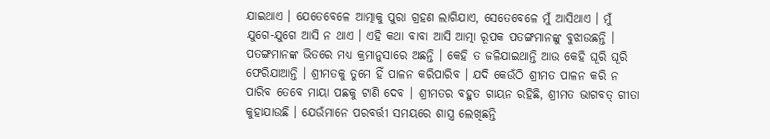ଯାଇଥାଏ । ଯେତେବେଳେ ଆତ୍ମାକୁ ପୁରା ଗ୍ରହଣ ଲାଗିଯାଏ, ସେତେବେଳେ ମୁଁ ଆସିଥାଏ । ମୁଁ
ଯୁଗେ-ଯୁଗେ ଆସି ନ ଥାଏ । ଏହି କଥା ବାବା ଆସି ଆତ୍ମା ରୂପକ ପତଙ୍ଗମାନଙ୍କୁ ବୁଝାଉଛନ୍ତି ।
ପତଙ୍ଗମାନଙ୍କ ଭିତରେ ମଧ୍ୟ କ୍ରମାନୁସାରେ ଅଛନ୍ତି । କେହି ତ ଜଳିଯାଇଥାନ୍ତି ଆଉ କେହି ଘୂରି ଘୂରି
ଫେରିଯାଆନ୍ତି । ଶ୍ରୀମତକୁ ତୁମେ ହିଁ ପାଳନ କରିପାରିବ । ଯଦି କେଉଁଠି ଶ୍ରୀମତ ପାଳନ କରି ନ
ପାରିବ ତେବେ ମାୟା ପଛକୁ ଟାଣି ଦେବ । ଶ୍ରୀମତର ବହୁତ ଗାୟନ ରହିଛି, ଶ୍ରୀମତ ଭାଗବତ୍ ଗୀତା
କୁହାଯାଉଛି । ଯେଉଁମାନେ ପରବର୍ତ୍ତୀ ସମୟରେ ଶାସ୍ତ୍ର ଲେଖିଛନ୍ତି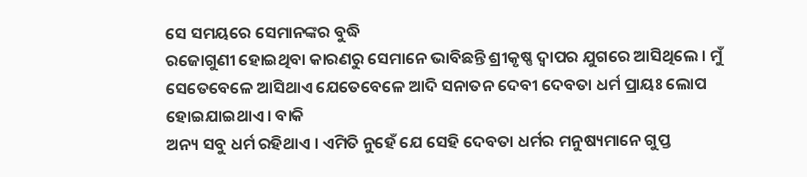ସେ ସମୟରେ ସେମାନଙ୍କର ବୁଦ୍ଧି
ରଜୋଗୁଣୀ ହୋଇଥିବା କାରଣରୁ ସେମାନେ ଭାବିଛନ୍ତି ଶ୍ରୀକୃଷ୍ଣ ଦ୍ୱାପର ଯୁଗରେ ଆସିଥିଲେ । ମୁଁ
ସେତେବେଳେ ଆସିଥାଏ ଯେତେବେଳେ ଆଦି ସନାତନ ଦେବୀ ଦେବତା ଧର୍ମ ପ୍ରାୟଃ ଲୋପ ହୋଇଯାଇଥାଏ । ବାକି
ଅନ୍ୟ ସବୁ ଧର୍ମ ରହିଥାଏ । ଏମିତି ନୁହେଁ ଯେ ସେହି ଦେବତା ଧର୍ମର ମନୁଷ୍ୟମାନେ ଗୁପ୍ତ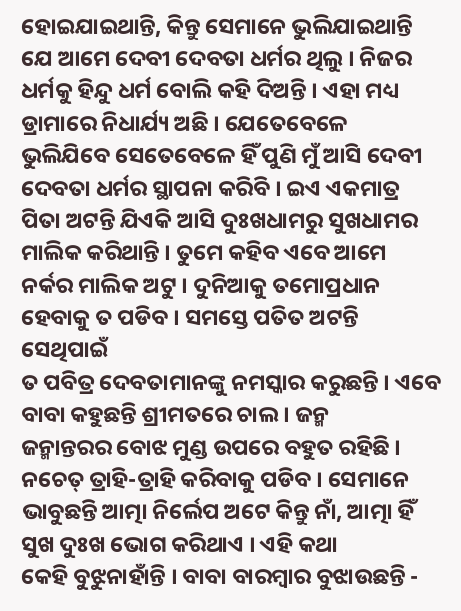ହୋଇଯାଇଥାନ୍ତି, କିନ୍ତୁ ସେମାନେ ଭୁଲିଯାଇଥାନ୍ତି ଯେ ଆମେ ଦେବୀ ଦେବତା ଧର୍ମର ଥିଲୁ । ନିଜର
ଧର୍ମକୁ ହିନ୍ଦୁ ଧର୍ମ ବୋଲି କହି ଦିଅନ୍ତି । ଏହା ମଧ୍ୟ ଡ୍ରାମାରେ ନିଧାର୍ଯ୍ୟ ଅଛି । ଯେତେବେଳେ
ଭୁଲିଯିବେ ସେତେବେଳେ ହିଁ ପୁଣି ମୁଁ ଆସି ଦେବୀ ଦେବତା ଧର୍ମର ସ୍ଥାପନା କରିବି । ଇଏ ଏକମାତ୍ର
ପିତା ଅଟନ୍ତି ଯିଏକି ଆସି ଦୁଃଖଧାମରୁ ସୁଖଧାମର ମାଲିକ କରିଥାନ୍ତି । ତୁମେ କହିବ ଏବେ ଆମେ
ନର୍କର ମାଲିକ ଅଟୁ । ଦୁନିଆକୁ ତମୋପ୍ରଧାନ ହେବାକୁ ତ ପଡିବ । ସମସ୍ତେ ପତିତ ଅଟନ୍ତି ସେଥିପାଇଁ
ତ ପବିତ୍ର ଦେବତାମାନଙ୍କୁ ନମସ୍କାର କରୁଛନ୍ତି । ଏବେ ବାବା କହୁଛନ୍ତି ଶ୍ରୀମତରେ ଚାଲ । ଜନ୍ମ
ଜନ୍ମାନ୍ତରର ବୋଝ ମୁଣ୍ଡ ଉପରେ ବହୁତ ରହିଛି । ନଚେତ୍ ତ୍ରାହି-ତ୍ରାହି କରିବାକୁ ପଡିବ । ସେମାନେ
ଭାବୁଛନ୍ତି ଆତ୍ମା ନିର୍ଲେପ ଅଟେ କିନ୍ତୁ ନାଁ, ଆତ୍ମା ହିଁ ସୁଖ ଦୁଃଖ ଭୋଗ କରିଥାଏ । ଏହି କଥା
କେହି ବୁଝୁନାହାଁନ୍ତି । ବାବା ବାରମ୍ବାର ବୁଝାଉଛନ୍ତି -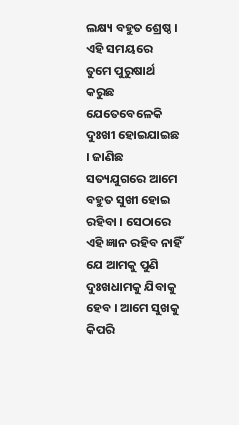ଲକ୍ଷ୍ୟ ବହୁତ ଶ୍ରେଷ୍ଠ । ଏହି ସମୟରେ
ତୁମେ ପୁରୁଷାର୍ଥ କରୁଛ ଯେତେବେଳେକି ଦୁଃଖୀ ହୋଇଯାଇଛ । ଜାଣିଛ ସତ୍ୟଯୁଗରେ ଆମେ ବହୁତ ସୁଖୀ ହୋଇ
ରହିବା । ସେଠାରେ ଏହି ଜ୍ଞାନ ରହିବ ନାହିଁ ଯେ ଆମକୁ ପୁଣି ଦୁଃଖଧାମକୁ ଯିବାକୁ ହେବ । ଆମେ ସୁଖକୁ
କିପରି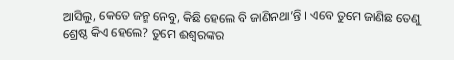ଆସିଲୁ, କେତେ ଜନ୍ମ ନେବୁ, କିଛି ହେଲେ ବି ଜାଣିନଥା’ନ୍ତି । ଏବେ ତୁମେ ଜାଣିଛ ତେଣୁ
ଶ୍ରେଷ୍ଠ କିଏ ହେଲେ? ତୁମେ ଈଶ୍ୱରଙ୍କର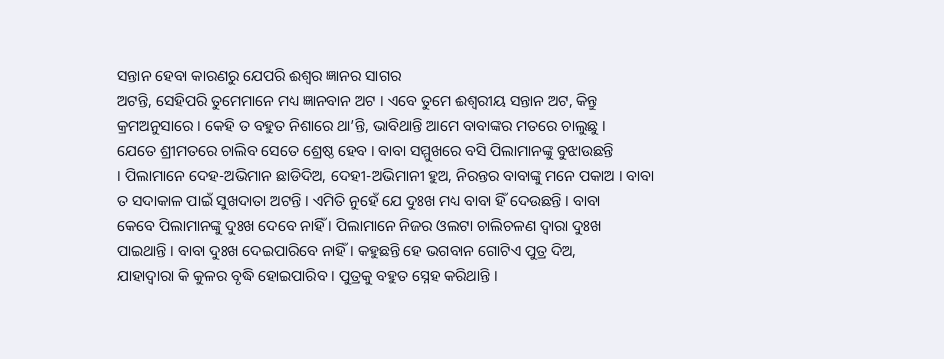ସନ୍ତାନ ହେବା କାରଣରୁ ଯେପରି ଈଶ୍ୱର ଜ୍ଞାନର ସାଗର
ଅଟନ୍ତି, ସେହିପରି ତୁମେମାନେ ମଧ୍ୟ ଜ୍ଞାନବାନ ଅଟ । ଏବେ ତୁମେ ଈଶ୍ୱରୀୟ ସନ୍ତାନ ଅଟ, କିନ୍ତୁ
କ୍ରମଅନୁସାରେ । କେହି ତ ବହୁତ ନିଶାରେ ଥା’ନ୍ତି, ଭାବିଥାନ୍ତି ଆମେ ବାବାଙ୍କର ମତରେ ଚାଲୁଛୁ ।
ଯେତେ ଶ୍ରୀମତରେ ଚାଲିବ ସେତେ ଶ୍ରେଷ୍ଠ ହେବ । ବାବା ସମ୍ମୁଖରେ ବସି ପିଲାମାନଙ୍କୁ ବୁଝାଉଛନ୍ତି
। ପିଲାମାନେ ଦେହ-ଅଭିମାନ ଛାଡିଦିଅ, ଦେହୀ-ଅଭିମାନୀ ହୁଅ, ନିରନ୍ତର ବାବାଙ୍କୁ ମନେ ପକାଅ । ବାବା
ତ ସଦାକାଳ ପାଇଁ ସୁଖଦାତା ଅଟନ୍ତି । ଏମିତି ନୁହେଁ ଯେ ଦୁଃଖ ମଧ୍ୟ ବାବା ହିଁ ଦେଉଛନ୍ତି । ବାବା
କେବେ ପିଲାମାନଙ୍କୁ ଦୁଃଖ ଦେବେ ନାହିଁ । ପିଲାମାନେ ନିଜର ଓଲଟା ଚାଲିଚଳଣ ଦ୍ୱାରା ଦୁଃଖ
ପାଇଥାନ୍ତି । ବାବା ଦୁଃଖ ଦେଇପାରିବେ ନାହିଁ । କହୁଛନ୍ତି ହେ ଭଗବାନ ଗୋଟିଏ ପୁତ୍ର ଦିଅ,
ଯାହାଦ୍ୱାରା କି କୁଳର ବୃଦ୍ଧି ହୋଇପାରିବ । ପୁତ୍ରକୁ ବହୁତ ସ୍ନେହ କରିଥାନ୍ତି ।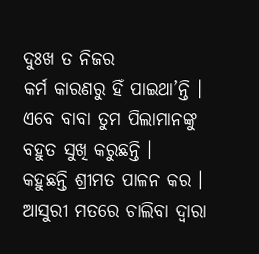ଦୁଃଖ ତ ନିଜର
କର୍ମ କାରଣରୁ ହିଁ ପାଇଥା’ନ୍ତି । ଏବେ ବାବା ତୁମ ପିଲାମାନଙ୍କୁ ବହୁତ ସୁଖି କରୁଛନ୍ତି ।
କହୁଛନ୍ତି ଶ୍ରୀମତ ପାଳନ କର । ଆସୁରୀ ମତରେ ଚାଲିବା ଦ୍ୱାରା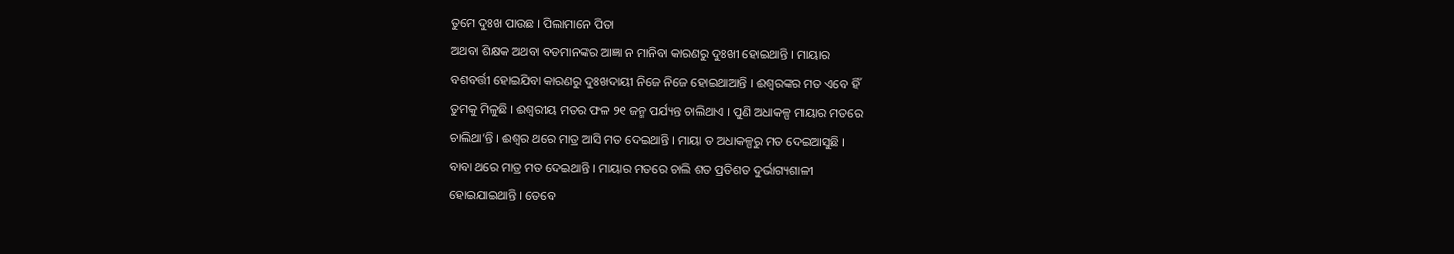ତୁମେ ଦୁଃଖ ପାଉଛ । ପିଲାମାନେ ପିତା
ଅଥବା ଶିକ୍ଷକ ଅଥବା ବଡମାନଙ୍କର ଆଜ୍ଞା ନ ମାନିବା କାରଣରୁ ଦୁଃଖୀ ହୋଇଥାନ୍ତି । ମାୟାର
ବଶବର୍ତ୍ତୀ ହୋଇଯିବା କାରଣରୁ ଦୁଃଖଦାୟୀ ନିଜେ ନିଜେ ହୋଇଥାଆନ୍ତି । ଈଶ୍ୱରଙ୍କର ମତ ଏବେ ହିଁ
ତୁମକୁ ମିଳୁଛି । ଈଶ୍ୱରୀୟ ମତର ଫଳ ୨୧ ଜନ୍ମ ପର୍ଯ୍ୟନ୍ତ ଚାଲିଥାଏ । ପୁଣି ଅଧାକଳ୍ପ ମାୟାର ମତରେ
ଚାଲିଥା’ନ୍ତି । ଈଶ୍ୱର ଥରେ ମାତ୍ର ଆସି ମତ ଦେଇଥାନ୍ତି । ମାୟା ତ ଅଧାକଳ୍ପରୁ ମତ ଦେଇଆସୁଛି ।
ବାବା ଥରେ ମାତ୍ର ମତ ଦେଇଥାନ୍ତି । ମାୟାର ମତରେ ଚାଲି ଶତ ପ୍ରତିଶତ ଦୁର୍ଭାଗ୍ୟଶାଳୀ
ହୋଇଯାଇଥାନ୍ତି । ତେବେ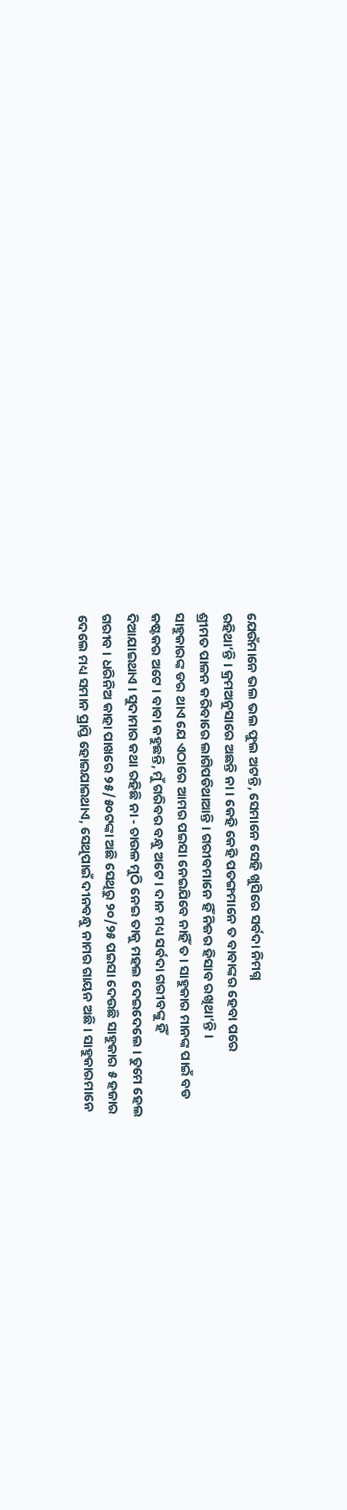ଯେଉଁମାନେ ଭଲ ଭଲ ଫୁଲ ଅଟନ୍ତି, ସେମାନେ ସେହି ଖୁସିରେ ସର୍ବଦା ନିମଗ୍ନ
ରହିଥା’ନ୍ତି । କ୍ରମଅନୁସାରେ ଅଛନ୍ତି ନା । କେହି କେହି ପତଙ୍ଗମାନେ ତ ବାବାଙ୍କର ହେବା ପରେ
ଶ୍ରୀମତ ପାଳନ କରିବାରେ ଲାଗିପଡିଥାଆନ୍ତି । ଗରୀବମାନେ ହିଁ ନିଜର ହିସାବ ରଖିଥା’ନ୍ତି ।
ସାହୁକାରଙ୍କ ଡର ଥାଏ ଯେ ଏଠାରେ ଆମର ପଇସା ନେଇଯିବେ ନାହିଁ ତ । ସାହୁକାର ମାନଙ୍କ ପାଇଁ ବଡ
କଷ୍ଟକର ଅଟେ । ବାବା କହୁଛନ୍ତି, ମୁଁ ଗରିବର ବନ୍ଧୁ ଅଟେ । ଦାନ ମଧ୍ୟ ସର୍ବଦା ଗରୀବଙ୍କୁ ହିଁ
ଦିଆଯାଇଥାଏ । ସୁଦାମାର କଥା ରହିଛି ନା - ଚାଉଳ ମୁଠି ନେଇ ତାକୁ ମହଲ ଦେଇଦେଲେ । ତୁମେ ହେଲ
ଗରୀବ । ଧରିନିଅ କାହା ପାଖରେ ୨୫/୫୦ଟଙ୍କା ଅଛି ସେଥିରୁ ୨୦/୨୫ ପଇସା ଦେଉଛି ସାହୁକାର ୫ ହଜାର
ଦେଲେ ମଧ୍ୟ ସମାନ ପ୍ରାପ୍ତି ହୋଇଯାଇଥାଏ, ସେଥିପାଇଁ ଦୀନବନ୍ଧୁ ନାମର ଗାୟନ ଅଛି । ସାହୁକାରମାନେ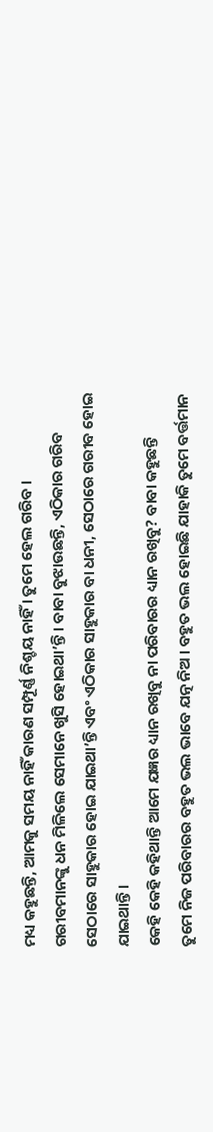ମଧ୍ୟ କହୁଛନ୍ତି, ଆମକୁ ସମୟ ନାହିଁ କାରଣ ସମ୍ପୂର୍ଣ୍ଣ ନିଶ୍ଚୟ ନାହିଁ । ତୁମେ ହେଲ ଗରିବ ।
ଗରୀବମାନଙ୍କୁ ଧନ ମିଳିଲେ ସେମାନେ ଖୁସି ହୋଇଥା’ନ୍ତି । ବାବା ବୁଝାଉଛନ୍ତି, ଏଠିକାର ଗରିବ
ସେଠାରେ ସାହୁକାର ହୋଇ ଯାଇଥା’ନ୍ତି ଏବଂ ଏଠିକାର ସାହୁକାର ବା ଧନୀ, ସେଠାରେ ଗରୀବ ହୋଇ
ଯାଇଥାନ୍ତି ।
କେହି କେହି କହିଥାନ୍ତି ଆମେ ଯଜ୍ଞର ଧ୍ୟାନ ରଖିବୁ ନା ପରିବାରର ଧ୍ୟାନ ରଖିବୁ? ବାବା କହୁଛନ୍ତି
ତୁମେ ନିଜ ପରିବାରର ବହୁତ ଭଲ ଭାବେ ଯତ୍ନ ନିଅ । ବହୁତ ଭଲ ହୋଇଛି ଯାହାକି ତୁମେ ବର୍ତ୍ତମାନ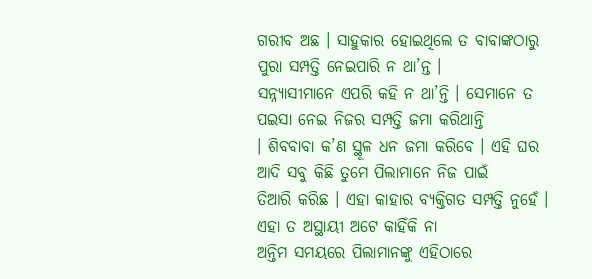ଗରୀବ ଅଛ । ସାହୁକାର ହୋଇଥିଲେ ତ ବାବାଙ୍କଠାରୁ ପୁରା ସମ୍ପତ୍ତି ନେଇପାରି ନ ଥା’ନ୍ତ ।
ସନ୍ନ୍ୟାସୀମାନେ ଏପରି କହି ନ ଥା’ନ୍ତି । ସେମାନେ ତ ପଇସା ନେଇ ନିଜର ସମ୍ପତ୍ତି ଜମା କରିଥାନ୍ତି
। ଶିବବାବା କ’ଣ ସ୍ଥୂଳ ଧନ ଜମା କରିବେ । ଏହି ଘର ଆଦି ସବୁ କିଛି ତୁମେ ପିଲାମାନେ ନିଜ ପାଇଁ
ତିଆରି କରିଛ । ଏହା କାହାର ବ୍ୟକ୍ତିଗତ ସମ୍ପତ୍ତି ନୁହେଁ । ଏହା ତ ଅସ୍ଥାୟୀ ଅଟେ କାହିଁକି ନା
ଅନ୍ତିମ ସମୟରେ ପିଲାମାନଙ୍କୁ ଏହିଠାରେ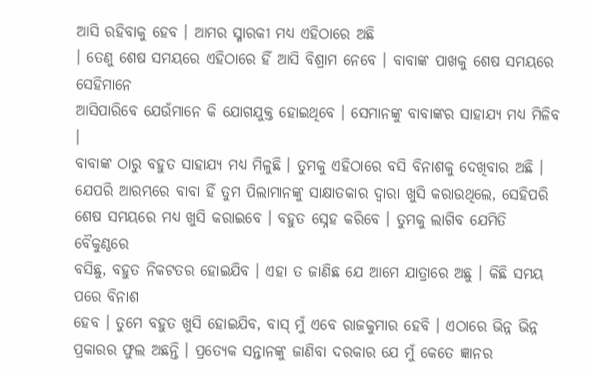ଆସି ରହିବାକୁ ହେବ । ଆମର ସ୍ମାରକୀ ମଧ୍ୟ ଏହିଠାରେ ଅଛି
। ତେଣୁ ଶେଷ ସମୟରେ ଏହିଠାରେ ହିଁ ଆସି ବିଶ୍ରାମ ନେବେ । ବାବାଙ୍କ ପାଖକୁ ଶେଷ ସମୟରେ ସେହିମାନେ
ଆସିପାରିବେ ଯେଉଁମାନେ କି ଯୋଗଯୁକ୍ତ ହୋଇଥିବେ । ସେମାନଙ୍କୁ ବାବାଙ୍କର ସାହାଯ୍ୟ ମଧ୍ୟ ମିଳିବ ।
ବାବାଙ୍କ ଠାରୁ ବହୁତ ସାହାଯ୍ୟ ମଧ୍ୟ ମିଳୁଛି । ତୁମକୁ ଏହିଠାରେ ବସି ବିନାଶକୁ ଦେଖିବାର ଅଛି ।
ଯେପରି ଆରମ୍ଭରେ ବାବା ହିଁ ତୁମ ପିଲାମାନଙ୍କୁ ସାକ୍ଷାତକାର ଦ୍ୱାରା ଖୁସି କରାଉଥିଲେ, ସେହିପରି
ଶେଷ ସମୟରେ ମଧ୍ୟ ଖୁସି କରାଇବେ । ବହୁତ ସ୍ନେହ କରିବେ । ତୁମକୁ ଲାଗିବ ଯେମିତି ବୈକୁଣ୍ଠରେ
ବସିଛୁ, ବହୁତ ନିକଟତର ହୋଇଯିବ । ଏହା ତ ଜାଣିଛ ଯେ ଆମେ ଯାତ୍ରାରେ ଅଛୁ । କିଛି ସମୟ ପରେ ବିନାଶ
ହେବ । ତୁମେ ବହୁତ ଖୁସି ହୋଇଯିବ, ବାସ୍ ମୁଁ ଏବେ ରାଜକୁମାର ହେବି । ଏଠାରେ ଭିନ୍ନ ଭିନ୍ନ
ପ୍ରକାରର ଫୁଲ ଅଛନ୍ତି । ପ୍ରତ୍ୟେକ ସନ୍ତାନଙ୍କୁ ଜାଣିବା ଦରକାର ଯେ ମୁଁ କେତେ ଜ୍ଞାନର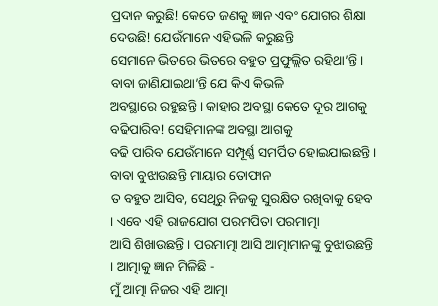ପ୍ରଦାନ କରୁଛି! କେତେ ଜଣକୁ ଜ୍ଞାନ ଏବଂ ଯୋଗର ଶିକ୍ଷା ଦେଉଛି! ଯେଉଁମାନେ ଏହିଭଳି କରୁଛନ୍ତି
ସେମାନେ ଭିତରେ ଭିତରେ ବହୁତ ପ୍ରଫୁଲ୍ଲିତ ରହିଥା’ନ୍ତି । ବାବା ଜାଣିଯାଇଥା’ନ୍ତି ଯେ କିଏ କିଭଳି
ଅବସ୍ଥାରେ ରହୁଛନ୍ତି । କାହାର ଅବସ୍ଥା କେତେ ଦୂର ଆଗକୁ ବଢିପାରିବ! ସେହିମାନଙ୍କ ଅବସ୍ଥା ଆଗକୁ
ବଢି ପାରିବ ଯେଉଁମାନେ ସମ୍ପୂର୍ଣ୍ଣ ସମର୍ପିତ ହୋଇଯାଇଛନ୍ତି । ବାବା ବୁଝାଉଛନ୍ତି ମାୟାର ତୋଫାନ
ତ ବହୁତ ଆସିବ, ସେଥିରୁ ନିଜକୁ ସୁରକ୍ଷିତ ରଖିବାକୁ ହେବ । ଏବେ ଏହି ରାଜଯୋଗ ପରମପିତା ପରମାତ୍ମା
ଆସି ଶିଖାଉଛନ୍ତି । ପରମାତ୍ମା ଆସି ଆତ୍ମାମାନଙ୍କୁ ବୁଝାଉଛନ୍ତି । ଆତ୍ମାକୁ ଜ୍ଞାନ ମିଳିଛି -
ମୁଁ ଆତ୍ମା ନିଜର ଏହି ଆତ୍ମା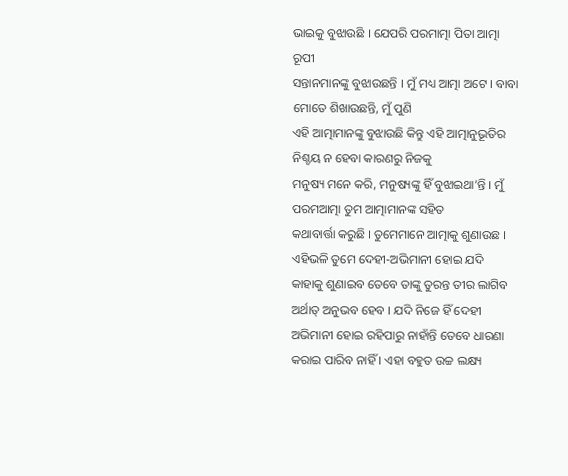ଭାଇକୁ ବୁଝାଉଛି । ଯେପରି ପରମାତ୍ମା ପିତା ଆତ୍ମା ରୂପୀ
ସନ୍ତାନମାନଙ୍କୁ ବୁଝାଉଛନ୍ତି । ମୁଁ ମଧ୍ୟ ଆତ୍ମା ଅଟେ । ବାବା ମୋତେ ଶିଖାଉଛନ୍ତି, ମୁଁ ପୁଣି
ଏହି ଆତ୍ମାମାନଙ୍କୁ ବୁଝାଉଛି କିନ୍ତୁ ଏହି ଆତ୍ମାନୁଭୂତିର ନିଶ୍ଚୟ ନ ହେବା କାରଣରୁ ନିଜକୁ
ମନୁଷ୍ୟ ମନେ କରି, ମନୁଷ୍ୟଙ୍କୁ ହିଁ ବୁଝାଇଥା’ନ୍ତି । ମୁଁ ପରମଆତ୍ମା ତୁମ ଆତ୍ମାମାନଙ୍କ ସହିତ
କଥାବାର୍ତ୍ତା କରୁଛି । ତୁମେମାନେ ଆତ୍ମାକୁ ଶୁଣାଉଛ । ଏହିଭଳି ତୁମେ ଦେହୀ-ଅଭିମାନୀ ହୋଇ ଯଦି
କାହାକୁ ଶୁଣାଇବ ତେବେ ତାଙ୍କୁ ତୁରନ୍ତ ତୀର ଲାଗିବ ଅର୍ଥାତ୍ ଅନୁଭବ ହେବ । ଯଦି ନିଜେ ହିଁ ଦେହୀ
ଅଭିମାନୀ ହୋଇ ରହିପାରୁ ନାହାଁନ୍ତି ତେବେ ଧାରଣା କରାଇ ପାରିବ ନାହିଁ । ଏହା ବହୁତ ଉଚ୍ଚ ଲକ୍ଷ୍ୟ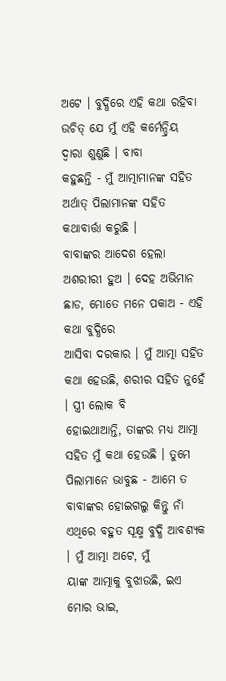ଅଟେ । ବୁଦ୍ଧିରେ ଏହି କଥା ରହିବା ଉଚିତ୍ ଯେ ମୁଁ ଏହି କର୍ମେନ୍ଦ୍ରିୟ ଦ୍ୱାରା ଶୁଣୁଛି । ବାବା
କହୁଛନ୍ତି - ମୁଁ ଆତ୍ମାମାନଙ୍କ ସହିତ ଅର୍ଥାତ୍ ପିଲାମାନଙ୍କ ସହିତ କଥାବାର୍ତ୍ତା କରୁଛି ।
ବାବାଙ୍କର ଆଦେଶ ହେଲା ଅଶରୀରୀ ହୁଅ । ଦେହ ଅଭିମାନ ଛାଡ, ମୋତେ ମନେ ପକାଅ - ଏହି କଥା ବୁଦ୍ଧିରେ
ଆସିବା ଦରକାର । ମୁଁ ଆତ୍ମା ସହିତ କଥା ହେଉଛି, ଶରୀର ସହିତ ନୁହେଁ । ସ୍ତ୍ରୀ ଲୋକ ବି
ହୋଇଥାଆନ୍ତି, ତାଙ୍କର ମଧ୍ୟ ଆତ୍ମା ସହିତ ମୁଁ କଥା ହେଉଛି । ତୁମେ ପିଲାମାନେ ଭାବୁଛ - ଆମେ ତ
ବାବାଙ୍କର ହୋଇଗଲୁ କିନ୍ତୁ ନାଁ ଏଥିରେ ବହୁତ ସୂକ୍ଷ୍ମ ବୁଦ୍ଧି ଆବଶ୍ୟକ । ମୁଁ ଆତ୍ମା ଅଟେ, ମୁଁ
ୟାଙ୍କ ଆତ୍ମାକୁ ବୁଝାଉଛି, ଇଏ ମୋର ଭାଇ,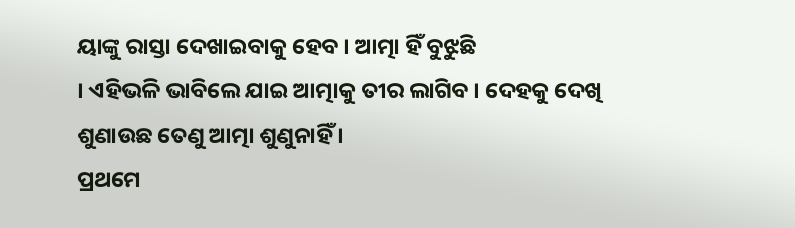ୟାଙ୍କୁ ରାସ୍ତା ଦେଖାଇବାକୁ ହେବ । ଆତ୍ମା ହିଁ ବୁଝୁଛି
। ଏହିଭଳି ଭାବିଲେ ଯାଇ ଆତ୍ମାକୁ ତୀର ଲାଗିବ । ଦେହକୁ ଦେଖି ଶୁଣାଉଛ ତେଣୁ ଆତ୍ମା ଶୁଣୁନାହିଁ ।
ପ୍ରଥମେ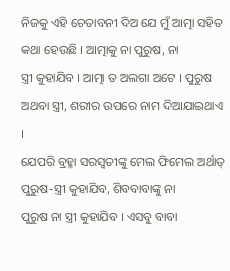ନିଜକୁ ଏହି ଚେତାବନୀ ଦିଅ ଯେ ମୁଁ ଆତ୍ମା ସହିତ କଥା ହେଉଛି । ଆତ୍ମାକୁ ନା ପୁରୁଷ, ନା
ସ୍ତ୍ରୀ କୁହାଯିବ । ଆତ୍ମା ତ ଅଲଗା ଅଟେ । ପୁରୁଷ ଅଥବା ସ୍ତ୍ରୀ, ଶରୀର ଉପରେ ନାମ ଦିଆଯାଇଥାଏ ।
ଯେପରି ବ୍ରହ୍ମା ସରସ୍ୱତୀଙ୍କୁ ମେଲ ଫିମେଲ ଅର୍ଥାତ୍ ପୁରୁଷ-ସ୍ତ୍ରୀ କୁହାଯିବ, ଶିବବାବାଙ୍କୁ ନା
ପୁରୁଷ ନା ସ୍ତ୍ରୀ କୁହାଯିବ । ଏସବୁ ବାବା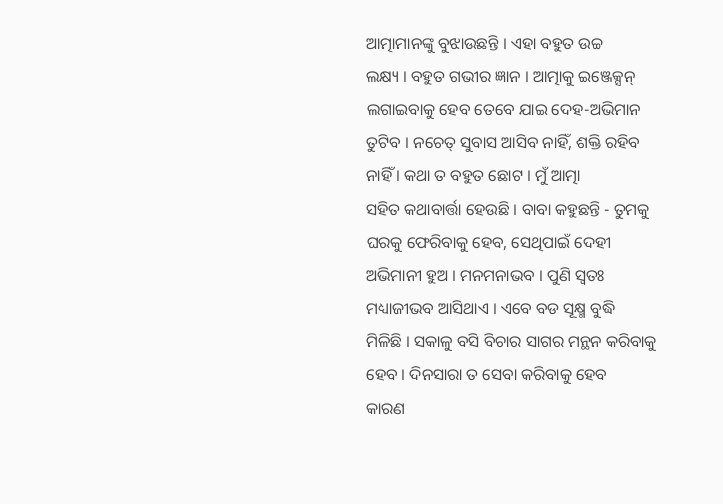ଆତ୍ମାମାନଙ୍କୁ ବୁଝାଉଛନ୍ତି । ଏହା ବହୁତ ଉଚ୍ଚ
ଲକ୍ଷ୍ୟ । ବହୁତ ଗଭୀର ଜ୍ଞାନ । ଆତ୍ମାକୁ ଇଞ୍ଜେକ୍ସନ୍ ଲଗାଇବାକୁ ହେବ ତେବେ ଯାଇ ଦେହ-ଅଭିମାନ
ତୁଟିବ । ନଚେତ୍ ସୁବାସ ଆସିବ ନାହିଁ, ଶକ୍ତି ରହିବ ନାହିଁ । କଥା ତ ବହୁତ ଛୋଟ । ମୁଁ ଆତ୍ମା
ସହିତ କଥାବାର୍ତ୍ତା ହେଉଛି । ବାବା କହୁଛନ୍ତି - ତୁମକୁ ଘରକୁ ଫେରିବାକୁ ହେବ, ସେଥିପାଇଁ ଦେହୀ
ଅଭିମାନୀ ହୁଅ । ମନମନାଭବ । ପୁଣି ସ୍ୱତଃ ମଧ୍ୟାଜୀଭବ ଆସିଥାଏ । ଏବେ ବଡ ସୂକ୍ଷ୍ମ ବୁଦ୍ଧି
ମିଳିଛି । ସକାଳୁ ବସି ବିଚାର ସାଗର ମନ୍ଥନ କରିବାକୁ ହେବ । ଦିନସାରା ତ ସେବା କରିବାକୁ ହେବ
କାରଣ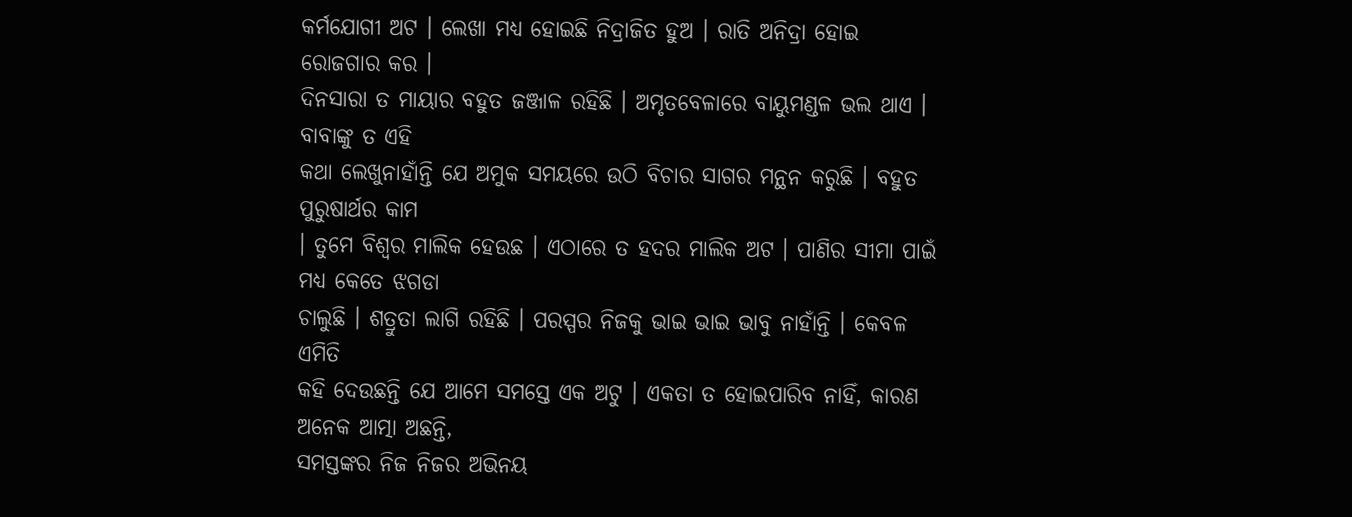କର୍ମଯୋଗୀ ଅଟ । ଲେଖା ମଧ୍ୟ ହୋଇଛି ନିଦ୍ରାଜିତ ହୁଅ । ରାତି ଅନିଦ୍ରା ହୋଇ ରୋଜଗାର କର ।
ଦିନସାରା ତ ମାୟାର ବହୁତ ଜଞ୍ଜାଳ ରହିଛି । ଅମୃତବେଳାରେ ବାୟୁମଣ୍ଡଳ ଭଲ ଥାଏ । ବାବାଙ୍କୁ ତ ଏହି
କଥା ଲେଖୁନାହାଁନ୍ତି ଯେ ଅମୁକ ସମୟରେ ଉଠି ବିଚାର ସାଗର ମନ୍ଥନ କରୁଛି । ବହୁତ ପୁରୁଷାର୍ଥର କାମ
। ତୁମେ ବିଶ୍ୱର ମାଲିକ ହେଉଛ । ଏଠାରେ ତ ହଦର ମାଲିକ ଅଟ । ପାଣିର ସୀମା ପାଇଁ ମଧ୍ୟ କେତେ ଝଗଡା
ଚାଲୁଛି । ଶତ୍ରୁତା ଲାଗି ରହିଛି । ପରସ୍ପର ନିଜକୁ ଭାଇ ଭାଇ ଭାବୁ ନାହାଁନ୍ତି । କେବଳ ଏମିତି
କହି ଦେଉଛନ୍ତି ଯେ ଆମେ ସମସ୍ତେ ଏକ ଅଟୁ । ଏକତା ତ ହୋଇପାରିବ ନାହିଁ, କାରଣ ଅନେକ ଆତ୍ମା ଅଛନ୍ତି,
ସମସ୍ତଙ୍କର ନିଜ ନିଜର ଅଭିନୟ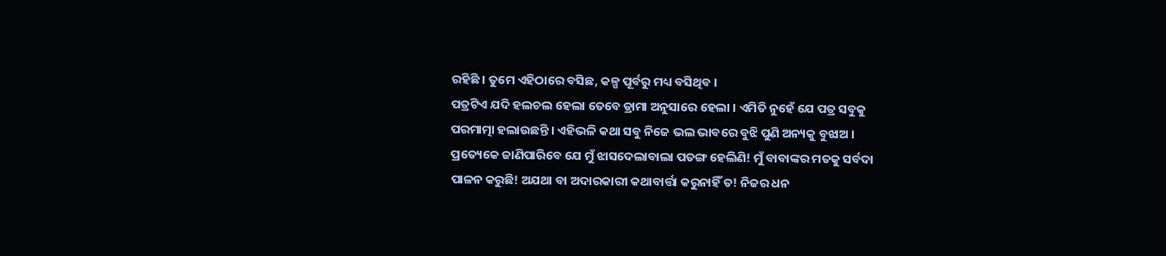ରହିଛି । ତୁମେ ଏହିଠାରେ ବସିଛ, କଳ୍ପ ପୂର୍ବରୁ ମଧ୍ୟ ବସିଥିବ ।
ପତ୍ରଟିଏ ଯଦି ହଲଚଲ ହେଲା ତେବେ ଡ୍ରାମା ଅନୁସାରେ ହେଲା । ଏମିତି ନୁହେଁ ଯେ ପତ୍ର ସବୁକୁ
ପରମାତ୍ମା ହଲାଉଛନ୍ତି । ଏହିଭଳି କଥା ସବୁ ନିଜେ ଭଲ ଭାବରେ ବୁଝି ପୁଣି ଅନ୍ୟକୁ ବୁଝାଅ ।
ପ୍ରତ୍ୟେକେ ଜାଣିପାରିବେ ଯେ ମୁଁ ଝାସଦେଲାବାଲା ପତଙ୍ଗ ହେଲିଣି! ମୁଁ ବାବାଙ୍କର ମତକୁ ସର୍ବଦା
ପାଳନ କରୁଛି! ଅଯଥା ବା ଅଦାରକାରୀ କଥାବାର୍ତ୍ତା କରୁନାହିଁ ତ! ନିଜର ଧନ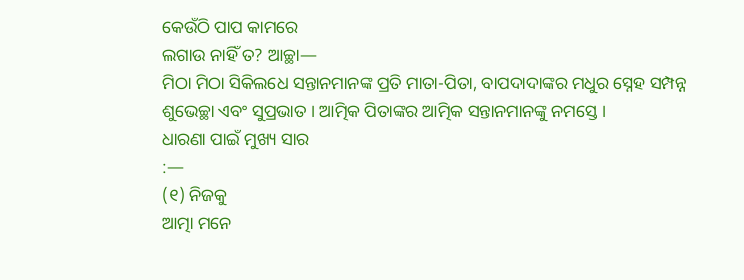କେଉଁଠି ପାପ କାମରେ
ଲଗାଉ ନାହିଁ ତ? ଆଚ୍ଛା—
ମିଠା ମିଠା ସିକିଲଧେ ସନ୍ତାନମାନଙ୍କ ପ୍ରତି ମାତା-ପିତା, ବାପଦାଦାଙ୍କର ମଧୁର ସ୍ନେହ ସମ୍ପନ୍ନ
ଶୁଭେଚ୍ଛା ଏବଂ ସୁପ୍ରଭାତ । ଆତ୍ମିକ ପିତାଙ୍କର ଆତ୍ମିକ ସନ୍ତାନମାନଙ୍କୁ ନମସ୍ତେ ।
ଧାରଣା ପାଇଁ ମୁଖ୍ୟ ସାର
:—
(୧) ନିଜକୁ
ଆତ୍ମା ମନେ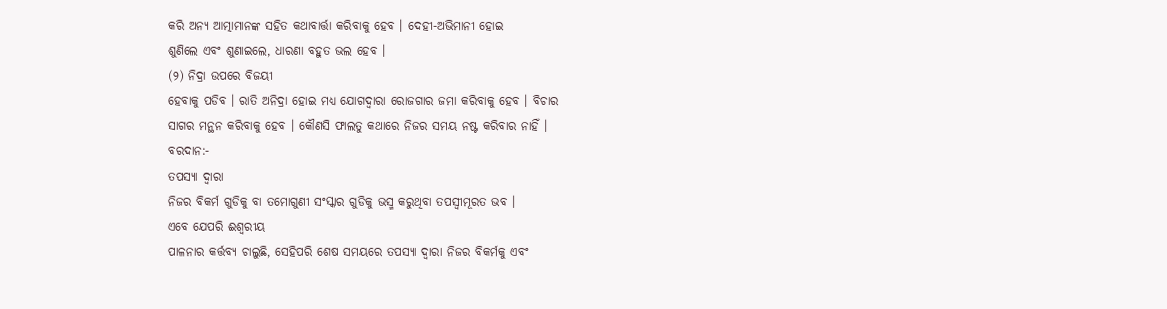କରି ଅନ୍ୟ ଆତ୍ମାମାନଙ୍କ ସହିତ କଥାବାର୍ତ୍ତା କରିବାକୁ ହେବ । ଦେହୀ-ଅଭିମାନୀ ହୋଇ
ଶୁଣିଲେ ଏବଂ ଶୁଣାଇଲେ, ଧାରଣା ବହୁତ ଭଲ ହେବ ।
(୨) ନିଦ୍ରା ଉପରେ ବିଜୟୀ
ହେବାକୁ ପଡିବ । ରାତି ଅନିଦ୍ରା ହୋଇ ମଧ୍ୟ ଯୋଗଦ୍ୱାରା ରୋଜଗାର ଜମା କରିବାକୁ ହେବ । ବିଚାର
ସାଗର ମନ୍ଥନ କରିବାକୁ ହେବ । କୌଣସି ଫାଲତୁ କଥାରେ ନିଜର ସମୟ ନଷ୍ଟ କରିବାର ନାହିଁ ।
ବରଦାନ:-
ତପସ୍ୟା ଦ୍ୱାରା
ନିଜର ବିକର୍ମ ଗୁଡିକୁ ବା ତମୋଗୁଣୀ ସଂସ୍କାର ଗୁଡିକୁ ଭସ୍ମ କରୁଥିବା ତପସ୍ୱୀମୂରତ ଭବ ।
ଏବେ ଯେପରି ଈଶ୍ୱରୀୟ
ପାଳନାର କର୍ତ୍ତବ୍ୟ ଚାଲୁଛି, ସେହିପରି ଶେଷ ସମୟରେ ତପସ୍ୟା ଦ୍ୱାରା ନିଜର ବିକର୍ମକୁ ଏବଂ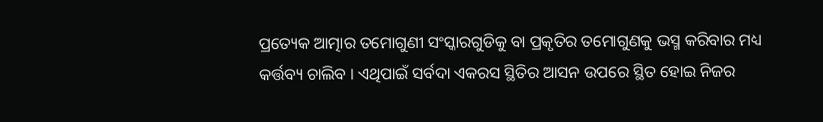ପ୍ରତ୍ୟେକ ଆତ୍ମାର ତମୋଗୁଣୀ ସଂସ୍କାରଗୁଡିକୁ ବା ପ୍ରକୃତିର ତମୋଗୁଣକୁ ଭସ୍ମ କରିବାର ମଧ୍ୟ
କର୍ତ୍ତବ୍ୟ ଚାଲିବ । ଏଥିପାଇଁ ସର୍ବଦା ଏକରସ ସ୍ଥିତିର ଆସନ ଉପରେ ସ୍ଥିତ ହୋଇ ନିଜର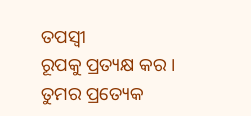ତପସ୍ୱୀ
ରୂପକୁ ପ୍ରତ୍ୟକ୍ଷ କର । ତୁମର ପ୍ରତ୍ୟେକ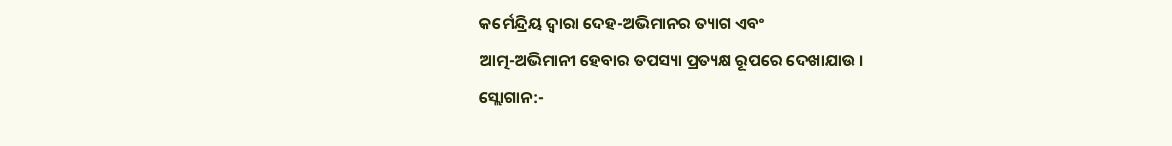କର୍ମେନ୍ଦ୍ରିୟ ଦ୍ୱାରା ଦେହ-ଅଭିମାନର ତ୍ୟାଗ ଏବଂ
ଆତ୍ମ-ଅଭିମାନୀ ହେବାର ତପସ୍ୟା ପ୍ରତ୍ୟକ୍ଷ ରୂପରେ ଦେଖାଯାଉ ।
ସ୍ଲୋଗାନ:-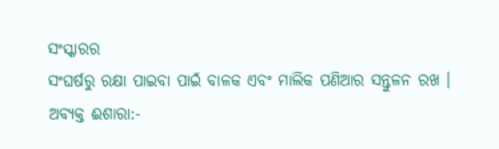ସଂସ୍କାରର
ସଂଘର୍ଷରୁ ରକ୍ଷା ପାଇବା ପାଇଁ ବାଳକ ଏବଂ ମାଲିକ ପଣିଆର ସନ୍ତୁଳନ ରଖ ।
ଅବ୍ୟକ୍ତ ଈଶାରା:-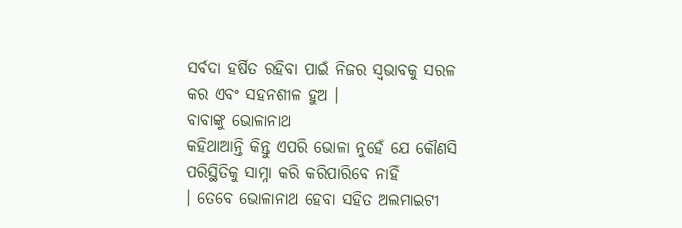ସର୍ବଦା ହର୍ଷିତ ରହିବା ପାଇଁ ନିଜର ସ୍ୱଭାବକୁ ସରଳ କର ଏବଂ ସହନଶୀଳ ହୁଅ ।
ବାବାଙ୍କୁ ଭୋଳାନାଥ
କହିଥାଆନ୍ତି କିନ୍ତୁ ଏପରି ଭୋଳା ନୁହେଁ ଯେ କୌଣସି ପରିସ୍ଥିତିକୁ ସାମ୍ନା କରି କରିପାରିବେ ନାହିଁ
। ତେବେ ଭୋଳାନାଥ ହେବା ସହିତ ଅଲମାଇଟୀ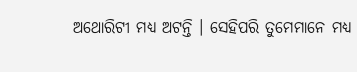ଅଥୋରିଟୀ ମଧ୍ୟ ଅଟନ୍ତି । ସେହିପରି ତୁମେମାନେ ମଧ୍ୟ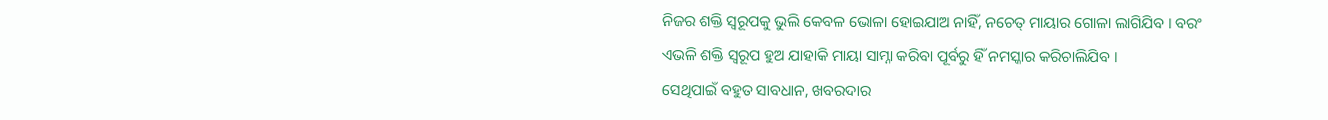ନିଜର ଶକ୍ତି ସ୍ୱରୂପକୁ ଭୁଲି କେବଳ ଭୋଳା ହୋଇଯାଅ ନାହିଁ, ନଚେତ୍ ମାୟାର ଗୋଳା ଲାଗିଯିବ । ବରଂ
ଏଭଳି ଶକ୍ତି ସ୍ୱରୂପ ହୁଅ ଯାହାକି ମାୟା ସାମ୍ନା କରିବା ପୂର୍ବରୁ ହିଁ ନମସ୍କାର କରିଚାଲିଯିବ ।
ସେଥିପାଇଁ ବହୁତ ସାବଧାନ, ଖବରଦାର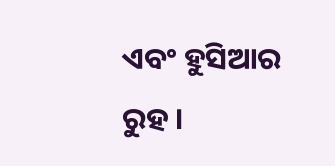ଏବଂ ହୁସିଆର ରୁହ ।